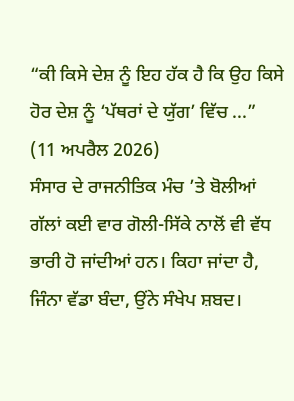“ਕੀ ਕਿਸੇ ਦੇਸ਼ ਨੂੰ ਇਹ ਹੱਕ ਹੈ ਕਿ ਉਹ ਕਿਸੇ ਹੋਰ ਦੇਸ਼ ਨੂੰ ‘ਪੱਥਰਾਂ ਦੇ ਯੁੱਗ’ ਵਿੱਚ ...”
(11 ਅਪਰੈਲ 2026)
ਸੰਸਾਰ ਦੇ ਰਾਜਨੀਤਿਕ ਮੰਚ ’ਤੇ ਬੋਲੀਆਂ ਗੱਲਾਂ ਕਈ ਵਾਰ ਗੋਲੀ-ਸਿੱਕੇ ਨਾਲੋਂ ਵੀ ਵੱਧ ਭਾਰੀ ਹੋ ਜਾਂਦੀਆਂ ਹਨ। ਕਿਹਾ ਜਾਂਦਾ ਹੈ, ਜਿੰਨਾ ਵੱਡਾ ਬੰਦਾ, ਉਂਨੇ ਸੰਖੇਪ ਸ਼ਬਦ।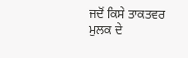ਜਦੋਂ ਕਿਸੇ ਤਾਕਤਵਰ ਮੁਲਕ ਦੇ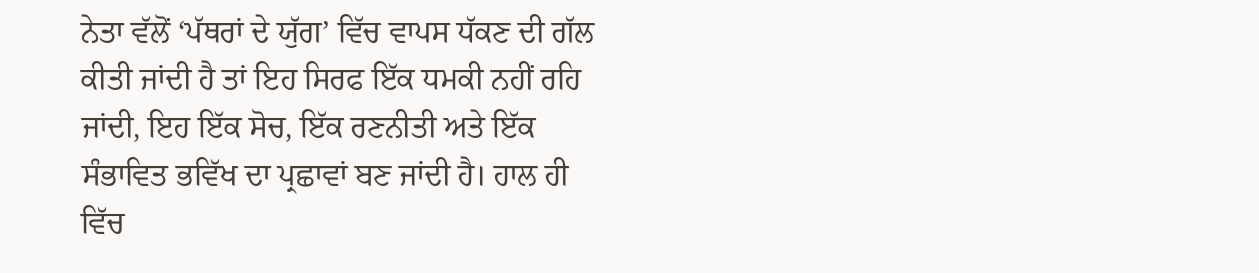ਨੇਤਾ ਵੱਲੋਂ ‘ਪੱਥਰਾਂ ਦੇ ਯੁੱਗ’ ਵਿੱਚ ਵਾਪਸ ਧੱਕਣ ਦੀ ਗੱਲ ਕੀਤੀ ਜਾਂਦੀ ਹੈ ਤਾਂ ਇਹ ਸਿਰਫ ਇੱਕ ਧਮਕੀ ਨਹੀਂ ਰਹਿ ਜਾਂਦੀ, ਇਹ ਇੱਕ ਸੋਚ, ਇੱਕ ਰਣਨੀਤੀ ਅਤੇ ਇੱਕ ਸੰਭਾਵਿਤ ਭਵਿੱਖ ਦਾ ਪ੍ਰਛਾਵਾਂ ਬਣ ਜਾਂਦੀ ਹੈ। ਹਾਲ ਹੀ ਵਿੱਚ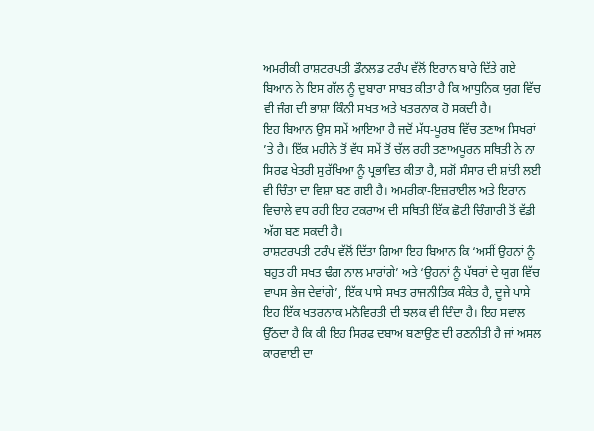ਅਮਰੀਕੀ ਰਾਸ਼ਟਰਪਤੀ ਡੌਨਲਡ ਟਰੰਪ ਵੱਲੋਂ ਇਰਾਨ ਬਾਰੇ ਦਿੱਤੇ ਗਏ ਬਿਆਨ ਨੇ ਇਸ ਗੱਲ ਨੂੰ ਦੁਬਾਰਾ ਸਾਬਤ ਕੀਤਾ ਹੈ ਕਿ ਆਧੁਨਿਕ ਯੁਗ ਵਿੱਚ ਵੀ ਜੰਗ ਦੀ ਭਾਸ਼ਾ ਕਿੰਨੀ ਸਖਤ ਅਤੇ ਖਤਰਨਾਕ ਹੋ ਸਕਦੀ ਹੈ।
ਇਹ ਬਿਆਨ ਉਸ ਸਮੇਂ ਆਇਆ ਹੈ ਜਦੋਂ ਮੱਧ-ਪੂਰਬ ਵਿੱਚ ਤਣਾਅ ਸਿਖਰਾਂ ’ਤੇ ਹੈ। ਇੱਕ ਮਹੀਨੇ ਤੋਂ ਵੱਧ ਸਮੇਂ ਤੋਂ ਚੱਲ ਰਹੀ ਤਣਾਅਪੂਰਨ ਸਥਿਤੀ ਨੇ ਨਾ ਸਿਰਫ ਖੇਤਰੀ ਸੁਰੱਖਿਆ ਨੂੰ ਪ੍ਰਭਾਵਿਤ ਕੀਤਾ ਹੈ, ਸਗੋਂ ਸੰਸਾਰ ਦੀ ਸ਼ਾਂਤੀ ਲਈ ਵੀ ਚਿੰਤਾ ਦਾ ਵਿਸ਼ਾ ਬਣ ਗਈ ਹੈ। ਅਮਰੀਕਾ-ਇਜ਼ਰਾਈਲ ਅਤੇ ਇਰਾਨ ਵਿਚਾਲੇ ਵਧ ਰਹੀ ਇਹ ਟਕਰਾਅ ਦੀ ਸਥਿਤੀ ਇੱਕ ਛੋਟੀ ਚਿੰਗਾਰੀ ਤੋਂ ਵੱਡੀ ਅੱਗ ਬਣ ਸਕਦੀ ਹੈ।
ਰਾਸ਼ਟਰਪਤੀ ਟਰੰਪ ਵੱਲੋਂ ਦਿੱਤਾ ਗਿਆ ਇਹ ਬਿਆਨ ਕਿ ‘ਅਸੀਂ ਉਹਨਾਂ ਨੂੰ ਬਹੁਤ ਹੀ ਸਖਤ ਢੰਗ ਨਾਲ ਮਾਰਾਂਗੇ’ ਅਤੇ ‘ਉਹਨਾਂ ਨੂੰ ਪੱਥਰਾਂ ਦੇ ਯੁਗ ਵਿੱਚ ਵਾਪਸ ਭੇਜ ਦੇਵਾਂਗੇ’, ਇੱਕ ਪਾਸੇ ਸਖਤ ਰਾਜਨੀਤਿਕ ਸੰਕੇਤ ਹੈ, ਦੂਜੇ ਪਾਸੇ ਇਹ ਇੱਕ ਖਤਰਨਾਕ ਮਨੋਵਿਰਤੀ ਦੀ ਝਲਕ ਵੀ ਦਿੰਦਾ ਹੈ। ਇਹ ਸਵਾਲ ਉੱਠਦਾ ਹੈ ਕਿ ਕੀ ਇਹ ਸਿਰਫ ਦਬਾਅ ਬਣਾਉਣ ਦੀ ਰਣਨੀਤੀ ਹੈ ਜਾਂ ਅਸਲ ਕਾਰਵਾਈ ਦਾ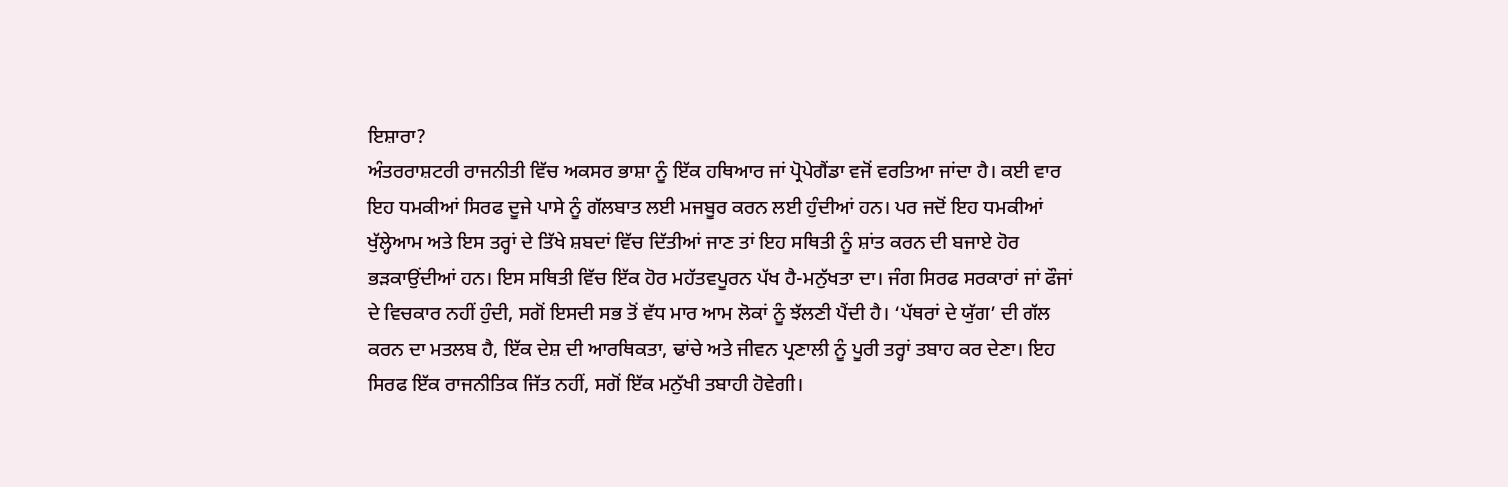ਇਸ਼ਾਰਾ?
ਅੰਤਰਰਾਸ਼ਟਰੀ ਰਾਜਨੀਤੀ ਵਿੱਚ ਅਕਸਰ ਭਾਸ਼ਾ ਨੂੰ ਇੱਕ ਹਥਿਆਰ ਜਾਂ ਪ੍ਰੋਪੇਗੈਂਡਾ ਵਜੋਂ ਵਰਤਿਆ ਜਾਂਦਾ ਹੈ। ਕਈ ਵਾਰ ਇਹ ਧਮਕੀਆਂ ਸਿਰਫ ਦੂਜੇ ਪਾਸੇ ਨੂੰ ਗੱਲਬਾਤ ਲਈ ਮਜਬੂਰ ਕਰਨ ਲਈ ਹੁੰਦੀਆਂ ਹਨ। ਪਰ ਜਦੋਂ ਇਹ ਧਮਕੀਆਂ ਖੁੱਲ੍ਹੇਆਮ ਅਤੇ ਇਸ ਤਰ੍ਹਾਂ ਦੇ ਤਿੱਖੇ ਸ਼ਬਦਾਂ ਵਿੱਚ ਦਿੱਤੀਆਂ ਜਾਣ ਤਾਂ ਇਹ ਸਥਿਤੀ ਨੂੰ ਸ਼ਾਂਤ ਕਰਨ ਦੀ ਬਜਾਏ ਹੋਰ ਭੜਕਾਉਂਦੀਆਂ ਹਨ। ਇਸ ਸਥਿਤੀ ਵਿੱਚ ਇੱਕ ਹੋਰ ਮਹੱਤਵਪੂਰਨ ਪੱਖ ਹੈ-ਮਨੁੱਖਤਾ ਦਾ। ਜੰਗ ਸਿਰਫ ਸਰਕਾਰਾਂ ਜਾਂ ਫੌਜਾਂ ਦੇ ਵਿਚਕਾਰ ਨਹੀਂ ਹੁੰਦੀ, ਸਗੋਂ ਇਸਦੀ ਸਭ ਤੋਂ ਵੱਧ ਮਾਰ ਆਮ ਲੋਕਾਂ ਨੂੰ ਝੱਲਣੀ ਪੈਂਦੀ ਹੈ। ‘ਪੱਥਰਾਂ ਦੇ ਯੁੱਗ’ ਦੀ ਗੱਲ ਕਰਨ ਦਾ ਮਤਲਬ ਹੈ, ਇੱਕ ਦੇਸ਼ ਦੀ ਆਰਥਿਕਤਾ, ਢਾਂਚੇ ਅਤੇ ਜੀਵਨ ਪ੍ਰਣਾਲੀ ਨੂੰ ਪੂਰੀ ਤਰ੍ਹਾਂ ਤਬਾਹ ਕਰ ਦੇਣਾ। ਇਹ ਸਿਰਫ ਇੱਕ ਰਾਜਨੀਤਿਕ ਜਿੱਤ ਨਹੀਂ, ਸਗੋਂ ਇੱਕ ਮਨੁੱਖੀ ਤਬਾਹੀ ਹੋਵੇਗੀ।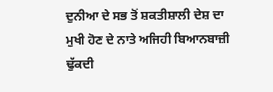ਦੁਨੀਆ ਦੇ ਸਭ ਤੋਂ ਸ਼ਕਤੀਸ਼ਾਲੀ ਦੇਸ਼ ਦਾ ਮੁਖੀ ਹੋਣ ਦੇ ਨਾਤੇ ਅਜਿਹੀ ਬਿਆਨਬਾਜ਼ੀ ਢੁੱਕਦੀ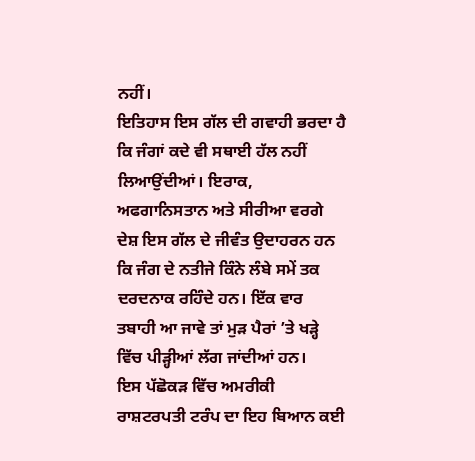ਨਹੀਂ।
ਇਤਿਹਾਸ ਇਸ ਗੱਲ ਦੀ ਗਵਾਹੀ ਭਰਦਾ ਹੈ ਕਿ ਜੰਗਾਂ ਕਦੇ ਵੀ ਸਥਾਈ ਹੱਲ ਨਹੀਂ ਲਿਆਉਂਦੀਆਂ। ਇਰਾਕ, ਅਫਗਾਨਿਸਤਾਨ ਅਤੇ ਸੀਰੀਆ ਵਰਗੇ ਦੇਸ਼ ਇਸ ਗੱਲ ਦੇ ਜੀਵੰਤ ਉਦਾਹਰਨ ਹਨ ਕਿ ਜੰਗ ਦੇ ਨਤੀਜੇ ਕਿੰਨੇ ਲੰਬੇ ਸਮੇਂ ਤਕ ਦਰਦਨਾਕ ਰਹਿੰਦੇ ਹਨ। ਇੱਕ ਵਾਰ ਤਬਾਹੀ ਆ ਜਾਵੇ ਤਾਂ ਮੁੜ ਪੈਰਾਂ ’ਤੇ ਖੜ੍ਹੇ ਵਿੱਚ ਪੀੜ੍ਹੀਆਂ ਲੱਗ ਜਾਂਦੀਆਂ ਹਨ।
ਇਸ ਪੱਛੋਕੜ ਵਿੱਚ ਅਮਰੀਕੀ ਰਾਸ਼ਟਰਪਤੀ ਟਰੰਪ ਦਾ ਇਹ ਬਿਆਨ ਕਈ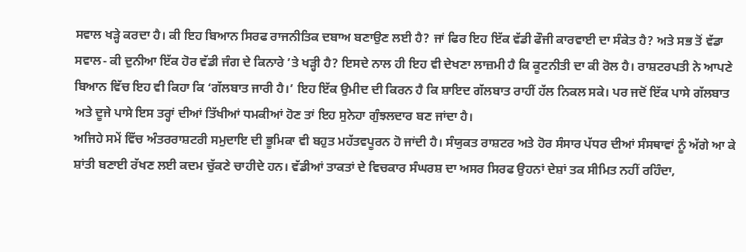ਸਵਾਲ ਖੜ੍ਹੇ ਕਰਦਾ ਹੈ। ਕੀ ਇਹ ਬਿਆਨ ਸਿਰਫ ਰਾਜਨੀਤਿਕ ਦਬਾਅ ਬਣਾਉਣ ਲਈ ਹੈ? ਜਾਂ ਫਿਰ ਇਹ ਇੱਕ ਵੱਡੀ ਫੌਜੀ ਕਾਰਵਾਈ ਦਾ ਸੰਕੇਤ ਹੈ? ਅਤੇ ਸਭ ਤੋਂ ਵੱਡਾ ਸਵਾਲ- ਕੀ ਦੁਨੀਆ ਇੱਕ ਹੋਰ ਵੱਡੀ ਜੰਗ ਦੇ ਕਿਨਾਰੇ ’ਤੇ ਖੜ੍ਹੀ ਹੈ? ਇਸਦੇ ਨਾਲ ਹੀ ਇਹ ਵੀ ਦੇਖਣਾ ਲਾਜ਼ਮੀ ਹੈ ਕਿ ਕੂਟਨੀਤੀ ਦਾ ਕੀ ਰੋਲ ਹੈ। ਰਾਸ਼ਟਰਪਤੀ ਨੇ ਆਪਣੇ ਬਿਆਨ ਵਿੱਚ ਇਹ ਵੀ ਕਿਹਾ ਕਿ ‘ਗੱਲਬਾਤ ਜਾਰੀ ਹੈ।’ ਇਹ ਇੱਕ ਉਮੀਦ ਦੀ ਕਿਰਨ ਹੈ ਕਿ ਸ਼ਾਇਦ ਗੱਲਬਾਤ ਰਾਹੀਂ ਹੱਲ ਨਿਕਲ ਸਕੇ। ਪਰ ਜਦੋਂ ਇੱਕ ਪਾਸੇ ਗੱਲਬਾਤ ਅਤੇ ਦੂਜੇ ਪਾਸੇ ਇਸ ਤਰ੍ਹਾਂ ਦੀਆਂ ਤਿੱਖੀਆਂ ਧਮਕੀਆਂ ਹੋਣ ਤਾਂ ਇਹ ਸੁਨੇਹਾ ਗੁੰਝਲਦਾਰ ਬਣ ਜਾਂਦਾ ਹੈ।
ਅਜਿਹੇ ਸਮੇਂ ਵਿੱਚ ਅੰਤਰਰਾਸ਼ਟਰੀ ਸਮੁਦਾਇ ਦੀ ਭੂਮਿਕਾ ਵੀ ਬਹੁਤ ਮਹੱਤਵਪੂਰਨ ਹੋ ਜਾਂਦੀ ਹੈ। ਸੰਯੁਕਤ ਰਾਸ਼ਟਰ ਅਤੇ ਹੋਰ ਸੰਸਾਰ ਪੱਧਰ ਦੀਆਂ ਸੰਸਥਾਵਾਂ ਨੂੰ ਅੱਗੇ ਆ ਕੇ ਸ਼ਾਂਤੀ ਬਣਾਈ ਰੱਖਣ ਲਈ ਕਦਮ ਚੁੱਕਣੇ ਚਾਹੀਦੇ ਹਨ। ਵੱਡੀਆਂ ਤਾਕਤਾਂ ਦੇ ਵਿਚਕਾਰ ਸੰਘਰਸ਼ ਦਾ ਅਸਰ ਸਿਰਫ ਉਹਨਾਂ ਦੇਸ਼ਾਂ ਤਕ ਸੀਮਿਤ ਨਹੀਂ ਰਹਿੰਦਾ,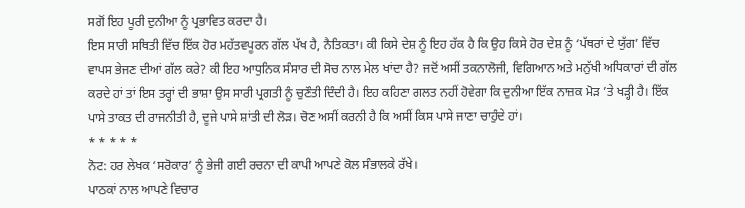ਸਗੋਂ ਇਹ ਪੂਰੀ ਦੁਨੀਆ ਨੂੰ ਪ੍ਰਭਾਵਿਤ ਕਰਦਾ ਹੈ।
ਇਸ ਸਾਰੀ ਸਥਿਤੀ ਵਿੱਚ ਇੱਕ ਹੋਰ ਮਹੱਤਵਪੂਰਨ ਗੱਲ ਪੱਖ ਹੈ, ਨੈਤਿਕਤਾ। ਕੀ ਕਿਸੇ ਦੇਸ਼ ਨੂੰ ਇਹ ਹੱਕ ਹੈ ਕਿ ਉਹ ਕਿਸੇ ਹੋਰ ਦੇਸ਼ ਨੂੰ ‘ਪੱਥਰਾਂ ਦੇ ਯੁੱਗ’ ਵਿੱਚ ਵਾਪਸ ਭੇਜਣ ਦੀਆਂ ਗੱਲ ਕਰੇ? ਕੀ ਇਹ ਆਧੁਨਿਕ ਸੰਸਾਰ ਦੀ ਸੋਚ ਨਾਲ ਮੇਲ ਖਾਂਦਾ ਹੈ? ਜਦੋਂ ਅਸੀਂ ਤਕਨਾਲੋਜੀ, ਵਿਗਿਆਨ ਅਤੇ ਮਨੁੱਖੀ ਅਧਿਕਾਰਾਂ ਦੀ ਗੱਲ ਕਰਦੇ ਹਾਂ ਤਾਂ ਇਸ ਤਰ੍ਹਾਂ ਦੀ ਭਾਸ਼ਾ ਉਸ ਸਾਰੀ ਪ੍ਰਗਤੀ ਨੂੰ ਚੁਣੌਤੀ ਦਿੰਦੀ ਹੈ। ਇਹ ਕਹਿਣਾ ਗਲਤ ਨਹੀਂ ਹੋਵੇਗਾ ਕਿ ਦੁਨੀਆ ਇੱਕ ਨਾਜ਼ਕ ਮੋੜ ’ਤੇ ਖੜ੍ਹੀ ਹੈ। ਇੱਕ ਪਾਸੇ ਤਾਕਤ ਦੀ ਰਾਜਨੀਤੀ ਹੈ, ਦੂਜੇ ਪਾਸੇ ਸ਼ਾਂਤੀ ਦੀ ਲੋੜ। ਚੋਣ ਅਸੀਂ ਕਰਨੀ ਹੈ ਕਿ ਅਸੀਂ ਕਿਸ ਪਾਸੇ ਜਾਣਾ ਚਾਹੁੰਦੇ ਹਾਂ।
* * * * *
ਨੋਟ: ਹਰ ਲੇਖਕ ‘ਸਰੋਕਾਰ’ ਨੂੰ ਭੇਜੀ ਗਈ ਰਚਨਾ ਦੀ ਕਾਪੀ ਆਪਣੇ ਕੋਲ ਸੰਭਾਲਕੇ ਰੱਖੇ।
ਪਾਠਕਾਂ ਨਾਲ ਆਪਣੇ ਵਿਚਾਰ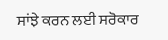ਸਾਂਝੇ ਕਰਨ ਲਈ ਸਰੋਕਾਰ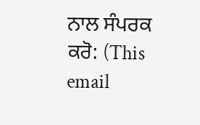ਨਾਲ ਸੰਪਰਕ ਕਰੋ: (This email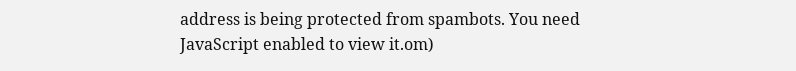address is being protected from spambots. You need JavaScript enabled to view it.om)